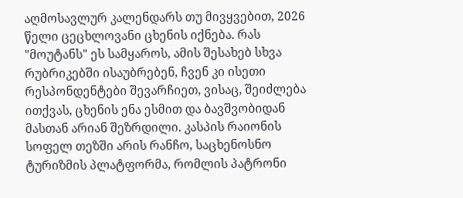აღმოსავლურ კალენდარს თუ მივყვებით, 2026 წელი ცეცხლოვანი ცხენის იქნება. რას "მოუტანს" ეს სამყაროს, ამის შესახებ სხვა რუბრიკებში ისაუბრებენ, ჩვენ კი ისეთი რესპონდენტები შევარჩიეთ, ვისაც, შეიძლება ითქვას, ცხენის ენა ესმით და ბავშვობიდან მასთან არიან შეზრდილი. კასპის რაიონის სოფელ თეზში არის რანჩო, საცხენოსნო ტურიზმის პლატფორმა, რომლის პატრონი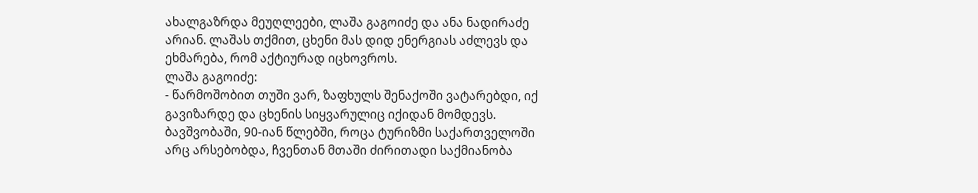ახალგაზრდა მეუღლეები, ლაშა გაგოიძე და ანა ნადირაძე არიან. ლაშას თქმით, ცხენი მას დიდ ენერგიას აძლევს და ეხმარება, რომ აქტიურად იცხოვროს.
ლაშა გაგოიძე:
- წარმოშობით თუში ვარ, ზაფხულს შენაქოში ვატარებდი, იქ გავიზარდე და ცხენის სიყვარულიც იქიდან მომდევს. ბავშვობაში, 90-იან წლებში, როცა ტურიზმი საქართველოში არც არსებობდა, ჩვენთან მთაში ძირითადი საქმიანობა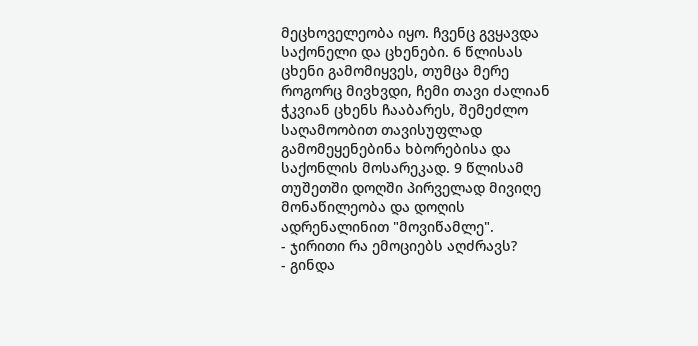მეცხოველეობა იყო. ჩვენც გვყავდა საქონელი და ცხენები. 6 წლისას ცხენი გამომიყვეს, თუმცა მერე როგორც მივხვდი, ჩემი თავი ძალიან ჭკვიან ცხენს ჩააბარეს, შემეძლო საღამოობით თავისუფლად გამომეყენებინა ხბორებისა და საქონლის მოსარეკად. 9 წლისამ თუშეთში დოღში პირველად მივიღე მონაწილეობა და დოღის ადრენალინით "მოვიწამლე".
- ჯირითი რა ემოციებს აღძრავს?
- გინდა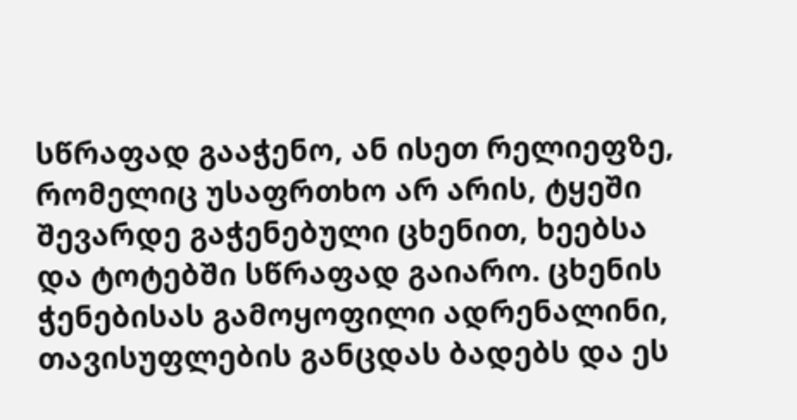სწრაფად გააჭენო, ან ისეთ რელიეფზე, რომელიც უსაფრთხო არ არის, ტყეში შევარდე გაჭენებული ცხენით, ხეებსა და ტოტებში სწრაფად გაიარო. ცხენის ჭენებისას გამოყოფილი ადრენალინი, თავისუფლების განცდას ბადებს და ეს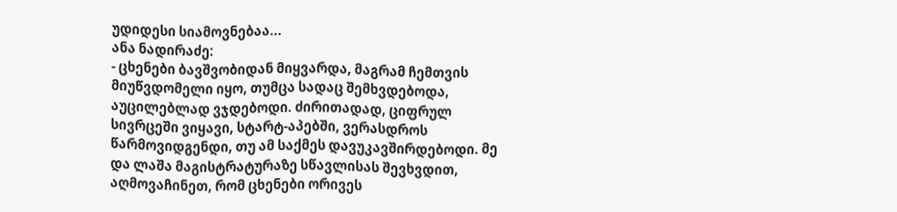უდიდესი სიამოვნებაა...
ანა ნადირაძე:
- ცხენები ბავშვობიდან მიყვარდა, მაგრამ ჩემთვის მიუწვდომელი იყო, თუმცა სადაც შემხვდებოდა, აუცილებლად ვჯდებოდი. ძირითადად, ციფრულ სივრცეში ვიყავი, სტარტ-აპებში, ვერასდროს წარმოვიდგენდი, თუ ამ საქმეს დავუკავშირდებოდი. მე და ლაშა მაგისტრატურაზე სწავლისას შევხვდით, აღმოვაჩინეთ, რომ ცხენები ორივეს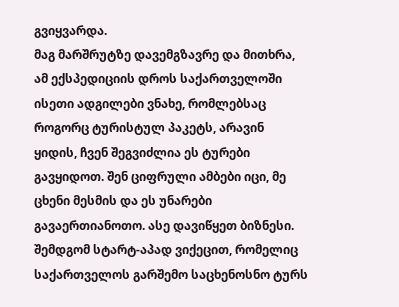გვიყვარდა.
მაგ მარშრუტზე დავემგზავრე და მითხრა, ამ ექსპედიციის დროს საქართველოში ისეთი ადგილები ვნახე, რომლებსაც როგორც ტურისტულ პაკეტს, არავინ ყიდის, ჩვენ შეგვიძლია ეს ტურები გავყიდოთ. შენ ციფრული ამბები იცი, მე ცხენი მესმის და ეს უნარები გავაერთიანოთო. ასე დავიწყეთ ბიზნესი. შემდგომ სტარტ-აპად ვიქეცით, რომელიც საქართველოს გარშემო საცხენოსნო ტურს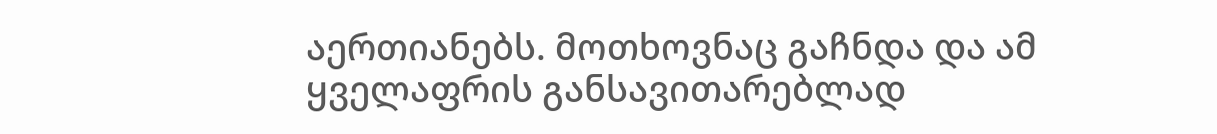აერთიანებს. მოთხოვნაც გაჩნდა და ამ ყველაფრის განსავითარებლად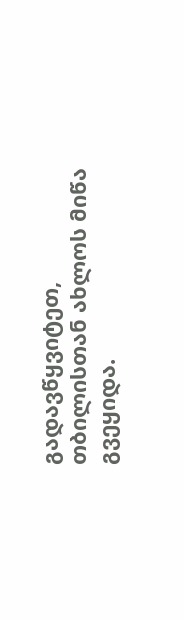გადავწყვიტეთ, თბილისთან ახლოს მიწა გვეყიდა.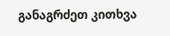განაგრძეთ კითხვა